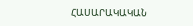ՀԱՍԱՐԱԿԱԿԱՆ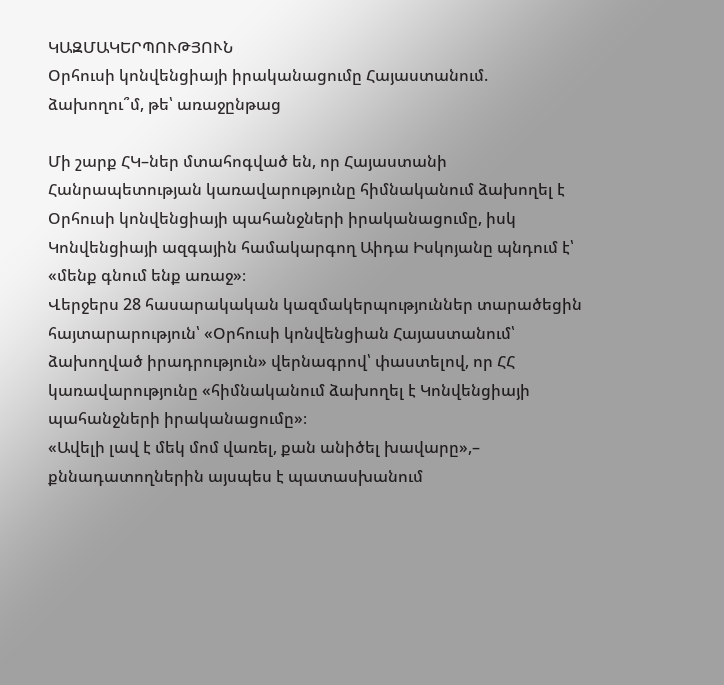ԿԱԶՄԱԿԵՐՊՈՒԹՅՈՒՆ
Օրհուսի կոնվենցիայի իրականացումը Հայաստանում. ձախողու՞մ, թե՝ առաջընթաց

Մի շարք ՀԿ–ներ մտահոգված են, որ Հայաստանի Հանրապետության կառավարությունը հիմնականում ձախողել է Օրհուսի կոնվենցիայի պահանջների իրականացումը, իսկ Կոնվենցիայի ազգային համակարգող Աիդա Իսկոյանը պնդում է՝ «մենք գնում ենք առաջ»։
Վերջերս 28 հասարակական կազմակերպություններ տարածեցին հայտարարություն՝ «Օրհուսի կոնվենցիան Հայաստանում՝ ձախողված իրադրություն» վերնագրով՝ փաստելով, որ ՀՀ կառավարությունը «հիմնականում ձախողել է Կոնվենցիայի պահանջների իրականացումը»։
«Ավելի լավ է մեկ մոմ վառել, քան անիծել խավարը»,– քննադատողներին այսպես է պատասխանում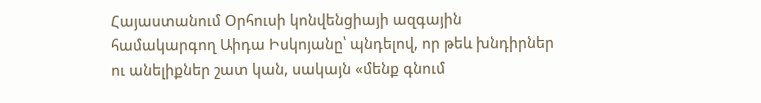Հայաստանում Օրհուսի կոնվենցիայի ազգային համակարգող Աիդա Իսկոյանը՝ պնդելով, որ թեև խնդիրներ ու անելիքներ շատ կան, սակայն «մենք գնում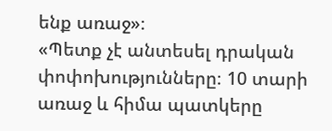ենք առաջ»։
«Պետք չէ անտեսել դրական փոփոխությունները։ 10 տարի առաջ և հիմա պատկերը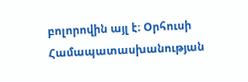բոլորովին այլ է։ Օրհուսի Համապատասխանության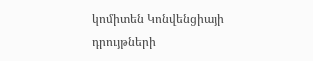կոմիտեն Կոնվենցիայի դրույթների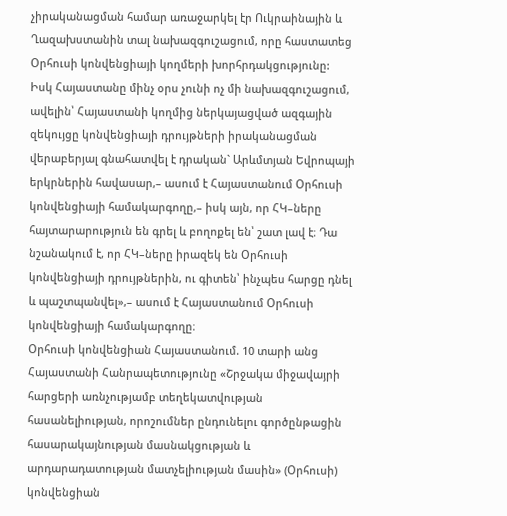չիրականացման համար առաջարկել էր Ուկրաինային և Ղազախստանին տալ նախազգուշացում, որը հաստատեց Օրհուսի կոնվենցիայի կողմերի խորհրդակցությունը:
Իսկ Հայաստանը մինչ օրս չունի ոչ մի նախազգուշացում, ավելին՝ Հայաստանի կողմից ներկայացված ազգային զեկույցը կոնվենցիայի դրույթների իրականացման վերաբերյալ գնահատվել է դրական` Արևմտյան Եվրոպայի երկրներին հավասար,– ասում է Հայաստանում Օրհուսի կոնվենցիայի համակարգողը,– իսկ այն, որ ՀԿ–ները հայտարարություն են գրել և բողոքել են՝ շատ լավ է։ Դա նշանակում է, որ ՀԿ–ները իրազեկ են Օրհուսի կոնվենցիայի դրույթներին, ու գիտեն՝ ինչպես հարցը դնել և պաշտպանվել»,– ասում է Հայաստանում Օրհուսի կոնվենցիայի համակարգողը։
Օրհուսի կոնվենցիան Հայաստանում. 10 տարի անց
Հայաստանի Հանրապետությունը «Շրջակա միջավայրի հարցերի առնչությամբ տեղեկատվության հասանելիության, որոշումներ ընդունելու գործընթացին հասարակայնության մասնակցության և արդարադատության մատչելիության մասին» (Օրհուսի) կոնվենցիան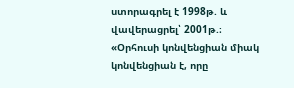ստորագրել է 1998թ. և վավերացրել՝ 2001թ.։
«Օրհուսի կոնվենցիան միակ կոնվենցիան է, որը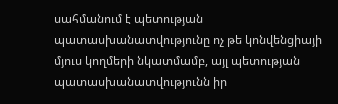սահմանում է պետության պատասխանատվությունը ոչ թե կոնվենցիայի մյուս կողմերի նկատմամբ, այլ պետության պատասխանատվությունն իր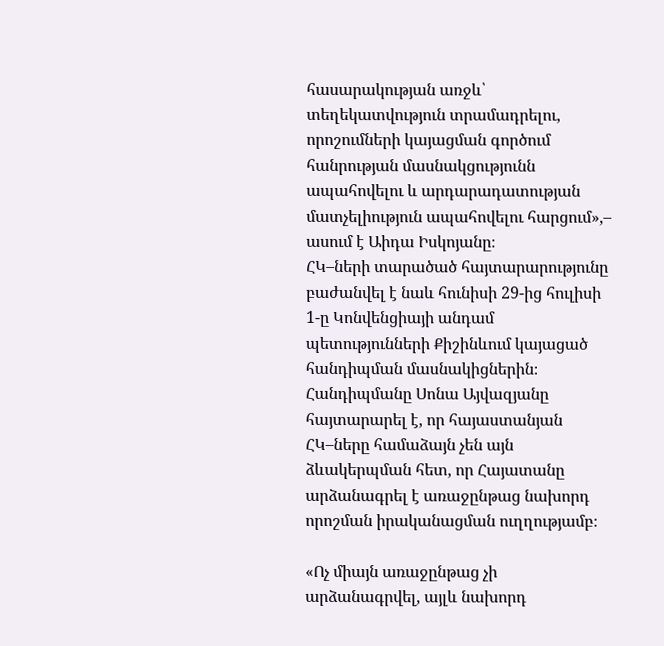հասարակության առջև՝ տեղեկատվություն տրամադրելու, որոշումների կայացման գործում հանրության մասնակցությունն ապահովելու և արդարադատության մատչելիություն ապահովելու հարցում»,– ասում է Աիդա Իսկոյանը։
ՀԿ–ների տարածած հայտարարությունը բաժանվել է նաև հունիսի 29-ից հուլիսի 1-ը Կոնվենցիայի անդամ պետությունների Քիշինևում կայացած հանդիպման մասնակիցներին։ Հանդիպմանը Սոնա Այվազյանը հայտարարել է, որ հայաստանյան ՀԿ–ները համաձայն չեն այն ձևակերպման հետ, որ Հայատանը արձանագրել է առաջընթաց նախորդ որոշման իրականացման ուղղությամբ։

«Ոչ միայն առաջընթաց չի արձանագրվել, այլև նախորդ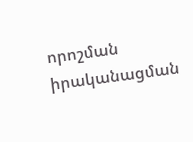որոշման իրականացման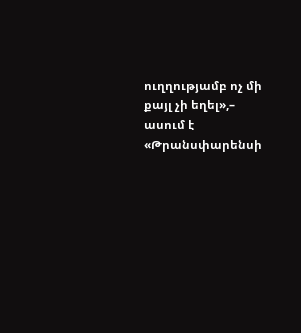ուղղությամբ ոչ մի քայլ չի եղել»,– ասում է «Թրանսփարենսի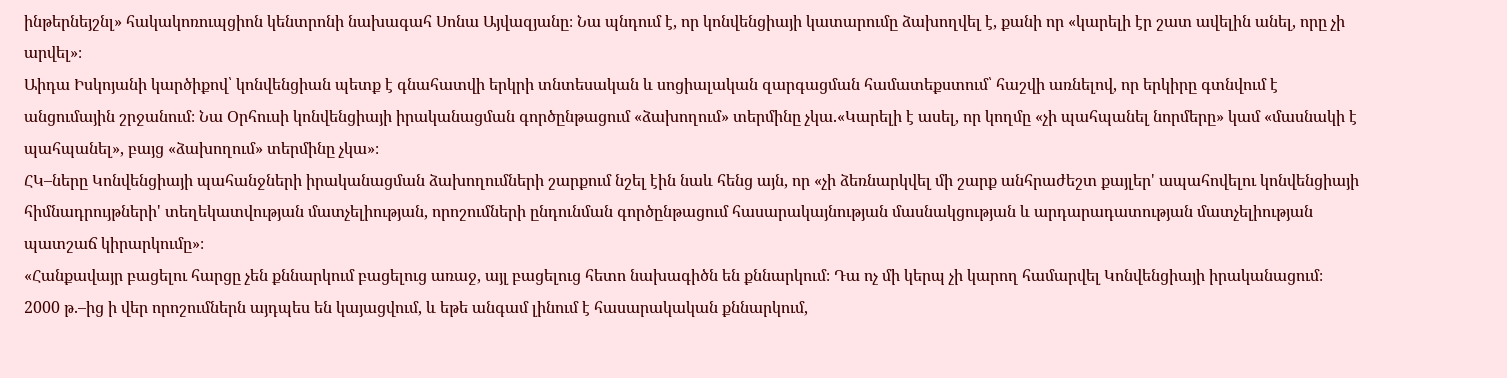ինթերնեյշնլ» հակակոռուպցիոն կենտրոնի նախագահ Սոնա Այվազյանը։ Նա պնդում է, որ կոնվենցիայի կատարումը ձախողվել է, քանի որ «կարելի էր շատ ավելին անել, որը չի արվել»։
Աիդա Իսկոյանի կարծիքով՝ կոնվենցիան պետք է գնահատվի երկրի տնտեսական և սոցիալական զարգացման համատեքստում՝ հաշվի առնելով, որ երկիրը գտնվում է անցումային շրջանում։ Նա Օրհուսի կոնվենցիայի իրականացման գործընթացում «ձախողում» տերմինը չկա.«Կարելի է ասել, որ կողմը «չի պահպանել նորմերը» կամ «մասնակի է պահպանել», բայց «ձախողում» տերմինը չկա»։
ՀԿ–ները Կոնվենցիայի պահանջների իրականացման ձախողումների շարքում նշել էին նաև հենց այն, որ «չի ձեռնարկվել մի շարք անհրաժեշտ քայլեր' ապահովելու կոնվենցիայի հիմնադրույթների' տեղեկատվության մատչելիության, որոշումների ընդունման գործընթացում հասարակայնության մասնակցության և արդարադատության մատչելիության պատշաճ կիրարկումը»։
«Հանքավայր բացելու հարցը չեն քննարկում բացելուց առաջ, այլ բացելուց հետո նախագիծն են քննարկում։ Դա ոչ մի կերպ չի կարող համարվել Կոնվենցիայի իրականացում։ 2000 թ.–ից ի վեր որոշումներն այդպես են կայացվում, և եթե անգամ լինում է հասարակական քննարկում,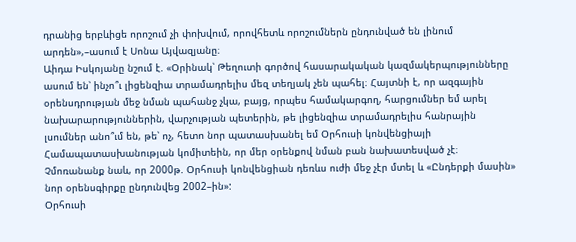դրանից երբևիցե որոշում չի փոխվում, որովհետև որոշումներն ընդունված են լինում արդեն»,–ասում է Սոնա Այվազյանը։
Աիդա Իսկոյանը նշում է. «Օրինակ՝ Թեղուտի գործով հասարակական կազմակերպությունները ասում են՝ ինչո՞ւ լիցենզիա տրամադրելիս մեզ տեղյակ չեն պահել։ Հայտնի է, որ ազգային օրենսդրության մեջ նման պահանջ չկա, բայց, որպես համակարգող, հարցումներ եմ արել նախարարություններին, վարչության պետերին, թե լիցենզիա տրամադրելիս հանրային լսումներ անո՞ւմ են, թե՝ ոչ, հետո նոր պատասխանել եմ Օրհուսի կոնվենցիայի Համապատասխանության կոմիտեին, որ մեր օրենքով նման բան նախատեսված չէ։ Չմոռանանք նաև, որ 2000թ. Օրհուսի կոնվենցիան դեռևս ուժի մեջ չէր մտել և «Ընդերքի մասին» նոր օրենսգիրքը ընդունվեց 2002–ին»:
Օրհուսի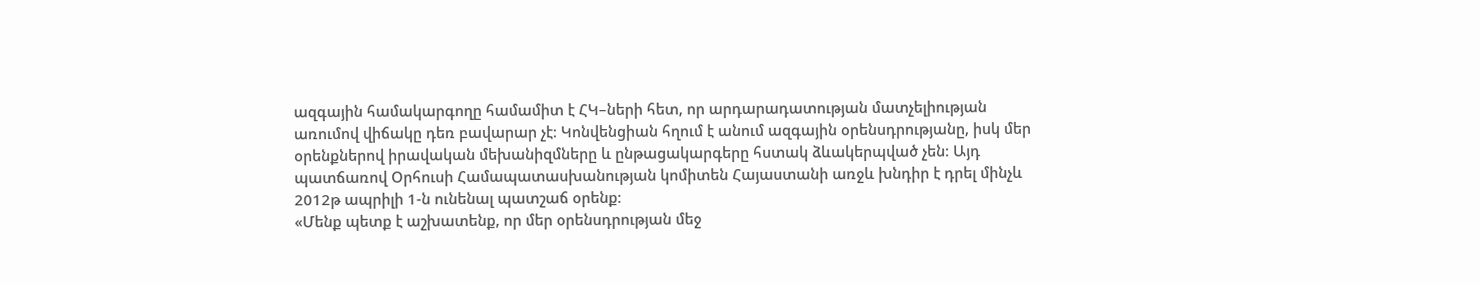ազգային համակարգողը համամիտ է ՀԿ–ների հետ, որ արդարադատության մատչելիության առումով վիճակը դեռ բավարար չէ։ Կոնվենցիան հղում է անում ազգային օրենսդրությանը, իսկ մեր օրենքներով իրավական մեխանիզմները և ընթացակարգերը հստակ ձևակերպված չեն։ Այդ պատճառով Օրհուսի Համապատասխանության կոմիտեն Հայաստանի առջև խնդիր է դրել մինչև 2012թ ապրիլի 1-ն ունենալ պատշաճ օրենք։
«Մենք պետք է աշխատենք, որ մեր օրենսդրության մեջ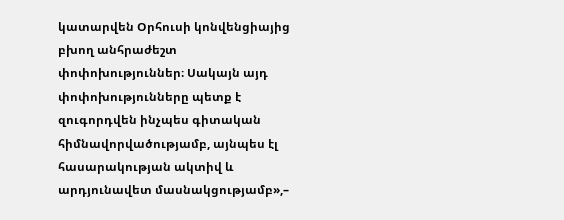կատարվեն Օրհուսի կոնվենցիայից բխող անհրաժեշտ փոփոխություններ։ Սակայն այդ փոփոխությունները պետք է զուգորդվեն ինչպես գիտական հիմնավորվածությամբ, այնպես էլ հասարակության ակտիվ և արդյունավետ մասնակցությամբ»,–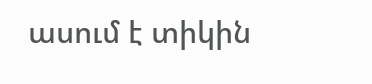ասում է տիկին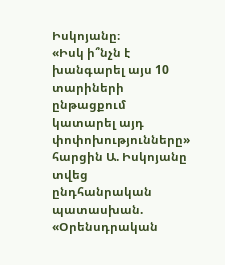Իսկոյանը։
«Իսկ ի՞նչն է խանգարել այս 10 տարիների ընթացքում կատարել այդ փոփոխությունները» հարցին Ա. Իսկոյանը տվեց ընդհանրական պատասխան. «Օրենսդրական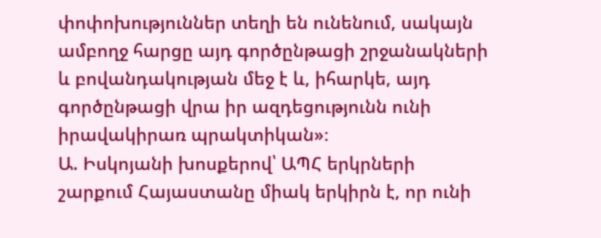փոփոխություններ տեղի են ունենում, սակայն ամբողջ հարցը այդ գործընթացի շրջանակների և բովանդակության մեջ է և, իհարկե, այդ գործընթացի վրա իր ազդեցությունն ունի իրավակիրառ պրակտիկան»։
Ա. Իսկոյանի խոսքերով՝ ԱՊՀ երկրների շարքում Հայաստանը միակ երկիրն է, որ ունի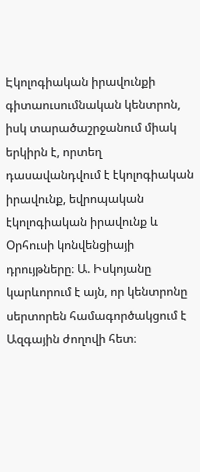Էկոլոգիական իրավունքի գիտաուսումնական կենտրոն, իսկ տարածաշրջանում միակ երկիրն է, որտեղ դասավանդվում է էկոլոգիական իրավունք, եվրոպական էկոլոգիական իրավունք և Օրհուսի կոնվենցիայի դրույթները։ Ա. Իսկոյանը կարևորում է այն, որ կենտրոնը սերտորեն համագործակցում է Ազգային ժողովի հետ։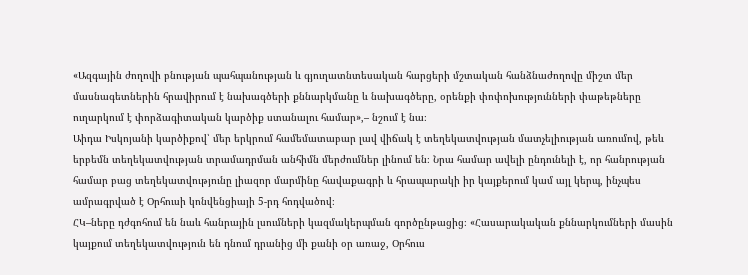«Ազգային ժողովի բնության պահպանության և գյուղատնտեսական հարցերի մշտական հանձնաժողովը միշտ մեր մասնագետներին հրավիրում է նախագծերի քննարկմանը և նախագծերը, օրենքի փոփոխությունների փաթեթները ուղարկում է փորձագիտական կարծիք ստանալու համար»,– նշում է նա։
Աիդա Իսկոյանի կարծիքով՝ մեր երկրում համեմատաբար լավ վիճակ է տեղեկատվության մատչելիության առումով, թեև երբեմն տեղեկատվության տրամադրման անհիմն մերժումներ լինում են։ Նրա համար ավելի ընդունելի է, որ հանրության համար բաց տեղեկատվությունը լիազոր մարմինը հավաքագրի և հրապարակի իր կայքերում կամ այլ կերպ, ինչպես ամրագրված է Օրհուսի կոնվենցիայի 5-րդ հոդվածով։
ՀԿ–ները դժգոհում են նաև հանրային լսումների կազմակերպման գործընթացից։ «Հասարակական քննարկումների մասին կայքում տեղեկատվություն են դնում դրանից մի քանի օր առաջ, Օրհուս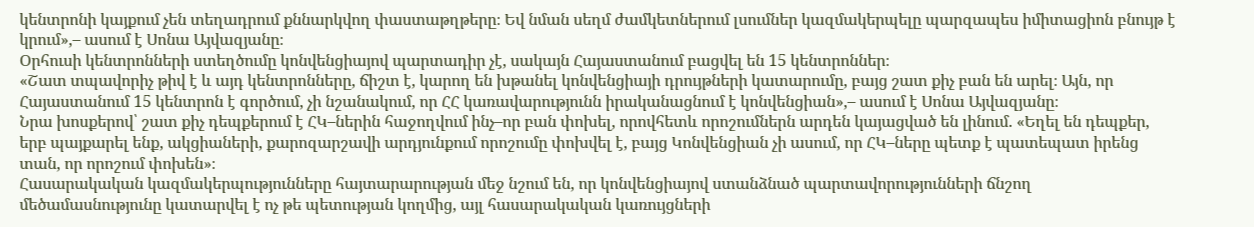կենտրոնի կայքում չեն տեղադրում քննարկվող փաստաթղթերը։ Եվ նման սեղմ ժամկետներում լսումներ կազմակերպելը պարզապես իմիտացիոն բնույթ է կրում»,– ասում է Սոնա Այվազյանը։
Օրհուսի կենտրոնների ստեղծումը կոնվենցիայով պարտադիր չէ, սակայն Հայաստանում բացվել են 15 կենտրոններ։
«Շատ տպավորիչ թիվ է և այդ կենտրոնները, ճիշտ է, կարող են խթանել կոնվենցիայի դրույթների կատարումը, բայց շատ քիչ բան են արել։ Այն, որ Հայաստանում 15 կենտրոն է գործում, չի նշանակում, որ ՀՀ կառավարությունն իրականացնում է կոնվենցիան»,– ասում է Սոնա Այվազյանը։
Նրա խոսքերով՝ շատ քիչ դեպքերում է ՀԿ–ներին հաջողվում ինչ–որ բան փոխել, որովհետև որոշումներն արդեն կայացված են լինում. «Եղել են դեպքեր, երբ պայքարել ենք, ակցիաների, քարոզարշավի արդյունքում որոշումը փոխվել է, բայց Կոնվենցիան չի ասում, որ ՀԿ–ները պետք է պատեպատ իրենց տան, որ որոշում փոխեն»։
Հասարակական կազմակերպությունները հայտարարության մեջ նշում են, որ կոնվենցիայով ստանձնած պարտավորությունների ճնշող մեծամասնությունը կատարվել է ոչ թե պետության կողմից, այլ հասարակական կառույցների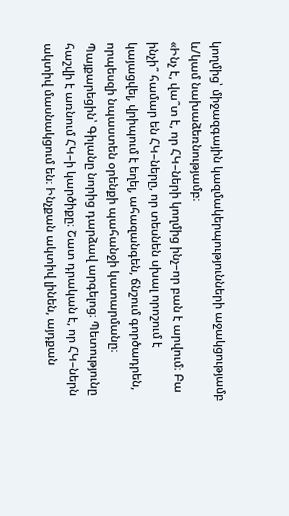կողմից՝ միջազգային կազմակերպությունների աջակցությամբ և/կամ նախաձեռնությամբ։
«Ինչ է, վա՞տ է, որ ՀԿ–ների կողմից ինչ–որ բան է արվում։ Բա ինչի՞ համար են ՀԿ–ները, որ տեսնեն սխալ որոշում է կայացվել, վրիպում է եղել, ահազանգեն, ճնշում գործադրեն, որպեսզի նպաստեն օրենքի պահանջի կատարմանը։ Պայքարեցին՝ Գիլանը նորից դարձավ արգելոց։ Պետությունը հաշվի է առնում ՀԿ–ի կարծիքը։ Շատ դրական է, որ ՀԿ–ներն ակտիվ մասնակցում են։ Ինչքան ակտիվ լինեն, այդքան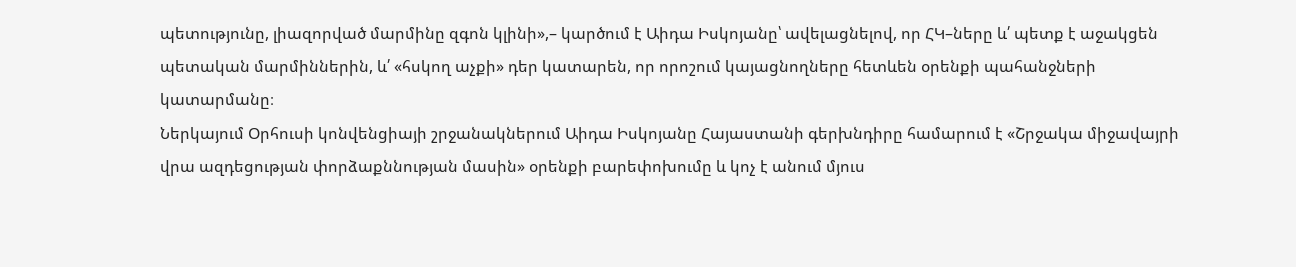պետությունը, լիազորված մարմինը զգոն կլինի»,– կարծում է Աիդա Իսկոյանը՝ ավելացնելով, որ ՀԿ–ները և՛ պետք է աջակցեն պետական մարմիններին, և՛ «հսկող աչքի» դեր կատարեն, որ որոշում կայացնողները հետևեն օրենքի պահանջների կատարմանը։
Ներկայում Օրհուսի կոնվենցիայի շրջանակներում Աիդա Իսկոյանը Հայաստանի գերխնդիրը համարում է «Շրջակա միջավայրի վրա ազդեցության փորձաքննության մասին» օրենքի բարեփոխումը և կոչ է անում մյուս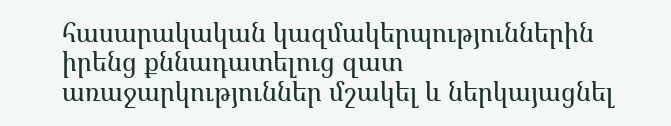հասարակական կազմակերպություններին իրենց քննադատելուց զատ առաջարկություններ մշակել և ներկայացնել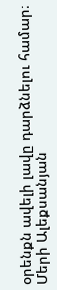օրենքն ավելի լավը դարձնելու համար։
Մերի Ալեքսանյան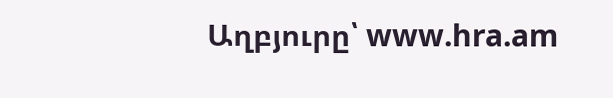Աղբյուրը՝ www.hra.am